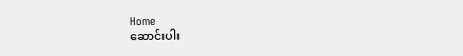Home
ဆောင်းပါး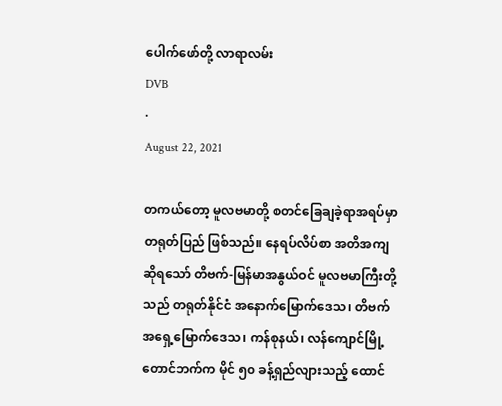ပေါက်ဖော်တို့ လာရာလမ်း
DVB
·
August 22, 2021

တကယ်တော့ မူလဗမာတို့ စတင်ခြေချခဲ့ရာအရပ်မှာ တရုတ်ပြည် ဖြစ်သည်။ နေရပ်လိပ်စာ အတိအကျဆိုရသော် တိဗက်-မြန်မာအနွယ်ဝင် မူလဗမာကြီးတို့သည် တရုတ်နိုင်ငံ အနောက်မြောက်ဒေသ၊ တိဗက်အရှေ့မြောက်ဒေသ၊ ကန်စုနယ်၊ လန်ကျောင်မြို့တောင်ဘက်က မိုင် ၅၀ ခန့်ရှည်လျားသည့် ထောင်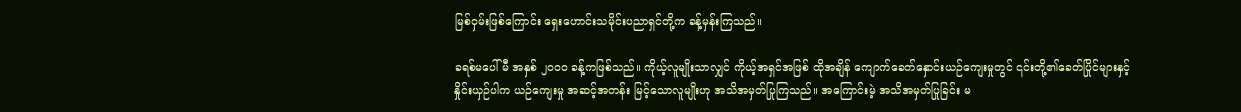မြစ်ဝှမ်းဖြစ်ကြောင်း ရှေးဟောင်းသမိုင်းပညာရှင်တို့က ခန့်မှန်းကြသည်။

ခရစ်မပေါ်မီ အနှစ် ၂၀၀၀ ခန့်ကဖြစ်သည်။ ကိုယ့်လူမျိုးသာလျှင် ကိုယ့်အရှင်အဖြစ် ထိုအချိန် ကျောက်ခေတ်နှောင်းယဉ်ကျေးမှုတွင် ၎င်းတို့၏ခေတ်ပြိုင်များနှင့် နှိုင်းယှဉ်ပါက ယဉ်ကျေးမှု အဆင့်အတန်း မြင့်သောလူမျိုးဟု အသိအမှတ်ပြုကြသည်။ အကြောင်းမဲ့ အသိအမှတ်ပြုခြင်း မ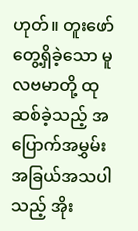ဟုတ်။ တူးဖော်တွေ့ရှိခဲ့သော မူလဗမာတို့ ထုဆစ်ခဲ့သည့် အပြောက်အမွှမ်း အခြယ်အသပါသည့် အိုး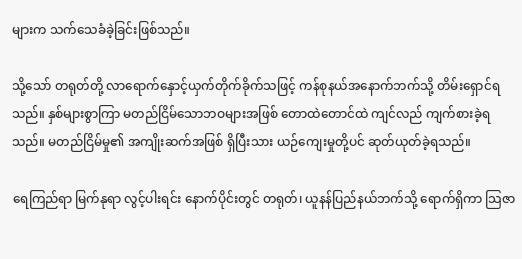များက သက်သေခံခဲ့ခြင်းဖြစ်သည်။

သို့သော် တရုတ်တို့ လာရောက်နှောင့်ယှက်တိုက်ခိုက်သဖြင့် ကန်စုနယ်အနောက်ဘက်သို့ တိမ်းရှောင်ရသည်။ နှစ်များစွာကြာ မတည်ငြိမ်သောဘဝများအဖြစ် တောထဲတောင်ထဲ ကျင်လည် ကျက်စားခဲ့ရသည်။ မတည်ငြိမ်မှု၏ အကျိုးဆက်အဖြစ် ရှိပြီးသား ယဉ်ကျေးမှုတို့ပင် ဆုတ်ယုတ်ခဲ့ရသည်။

ရေကြည်ရာ မြက်နုရာ လွင့်ပါးရင်း နောက်ပိုင်းတွင် တရုတ်၊ ယူနန်ပြည်နယ်ဘက်သို့ ရောက်ရှိကာ သြဇာ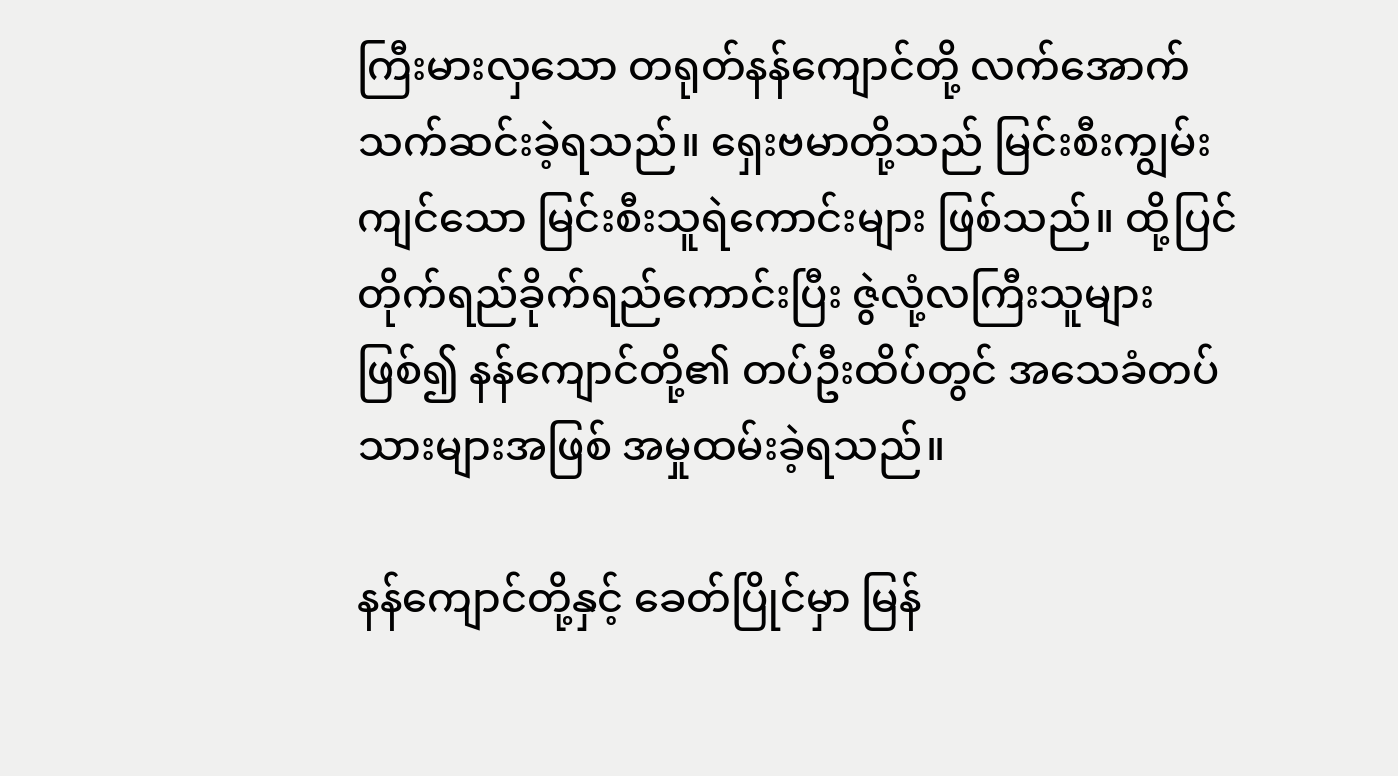ကြီးမားလှသော တရုတ်နန်ကျောင်တို့ လက်အောက် သက်ဆင်းခဲ့ရသည်။ ရှေးဗမာတို့သည် မြင်းစီးကျွမ်းကျင်သော မြင်းစီးသူရဲကောင်းများ ဖြစ်သည်။ ထို့ပြင် တိုက်ရည်ခိုက်ရည်ကောင်းပြီး ဇွဲလုံ့လကြီးသူများ ဖြစ်၍ နန်ကျောင်တို့၏ တပ်ဦးထိပ်တွင် အသေခံတပ်သားများအဖြစ် အမှုထမ်းခဲ့ရသည်။

နန်ကျောင်တို့နှင့် ခေတ်ပြိုင်မှာ မြန်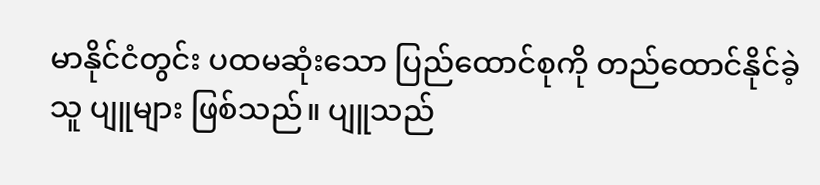မာနိုင်ငံတွင်း ပထမဆုံးသော ပြည်ထောင်စုကို တည်ထောင်နိုင်ခဲ့သူ ပျူများ ဖြစ်သည်။ ပျူသည်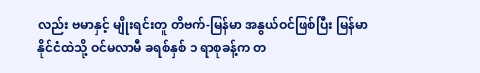လည်း ဗမာနှင့် မျိုးရင်းတူ တိဗက်-မြန်မာ အနွယ်ဝင်ဖြစ်ပြီး မြန်မာနိုင်ငံထဲသို့ ဝင်မလာမီ ခရစ်နှစ် ၁ ရာစုခန့်က တ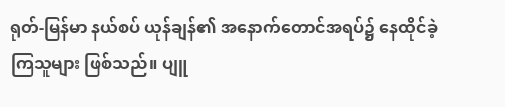ရုတ်-မြန်မာ နယ်စပ် ယုန်ချန်၏ အနောက်တောင်အရပ်၌ နေထိုင်ခဲ့ကြသူများ ဖြစ်သည်။ ပျူ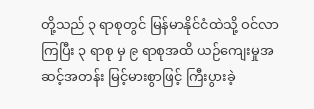တို့သည် ၃ ရာစုတွင် မြန်မာနိုင်ငံထဲသို့ ဝင်လာကြပြီး ၃ ရာစု မှ ၉ ရာစုအထိ ယဉ်ကျေးမှုအဆင့်အတန်း မြင့်မားစွာဖြင့် ကြီးပွားခဲ့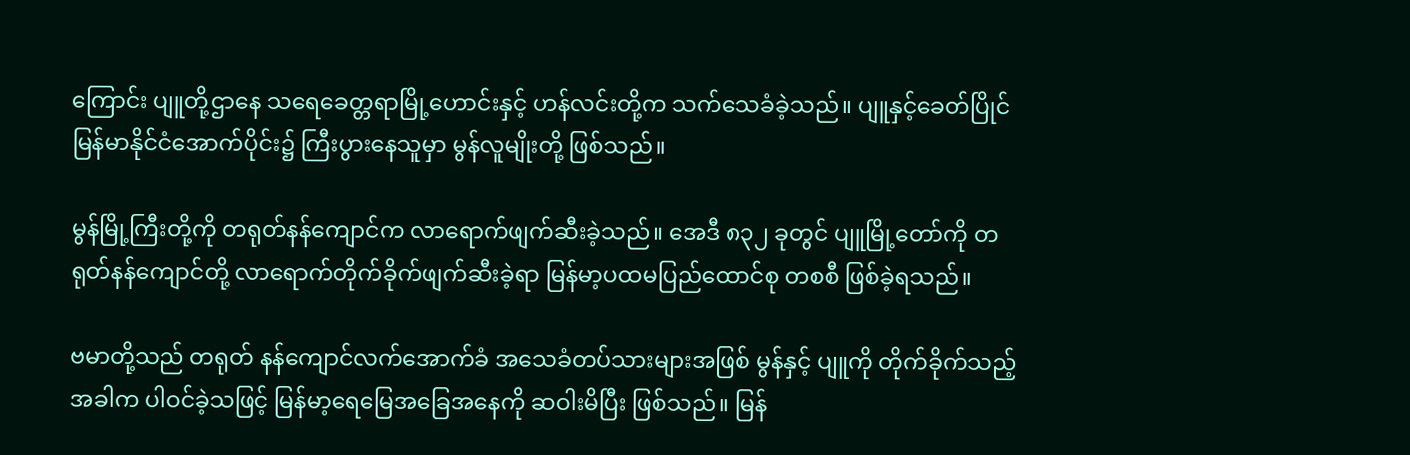ကြောင်း ပျူတို့ဌာနေ သရေခေတ္တရာမြို့ဟောင်းနှင့် ဟန်လင်းတို့က သက်သေခံခဲ့သည်။ ပျူနှင့်ခေတ်ပြိုင် မြန်မာနိုင်ငံအောက်ပိုင်း၌ ကြီးပွားနေသူမှာ မွန်လူမျိုးတို့ ဖြစ်သည်။

မွန်မြို့ကြီးတို့ကို တရုတ်နန်ကျောင်က လာရောက်ဖျက်ဆီးခဲ့သည်။ အေဒီ ၈၃၂ ခုတွင် ပျူမြို့တော်ကို တရုတ်နန်ကျောင်တို့ လာရောက်တိုက်ခိုက်ဖျက်ဆီးခဲ့ရာ မြန်မာ့ပထမပြည်ထောင်စု တစစီ ဖြစ်ခဲ့ရသည်။

ဗမာတို့သည် တရုတ် နန်ကျောင်လက်အောက်ခံ အသေခံတပ်သားများအဖြစ် မွန်နှင့် ပျူကို တိုက်ခိုက်သည့်အခါက ပါဝင်ခဲ့သဖြင့် မြန်မာ့ရေမြေအခြေအနေကို ဆဝါးမိပြီး ဖြစ်သည်။ မြန်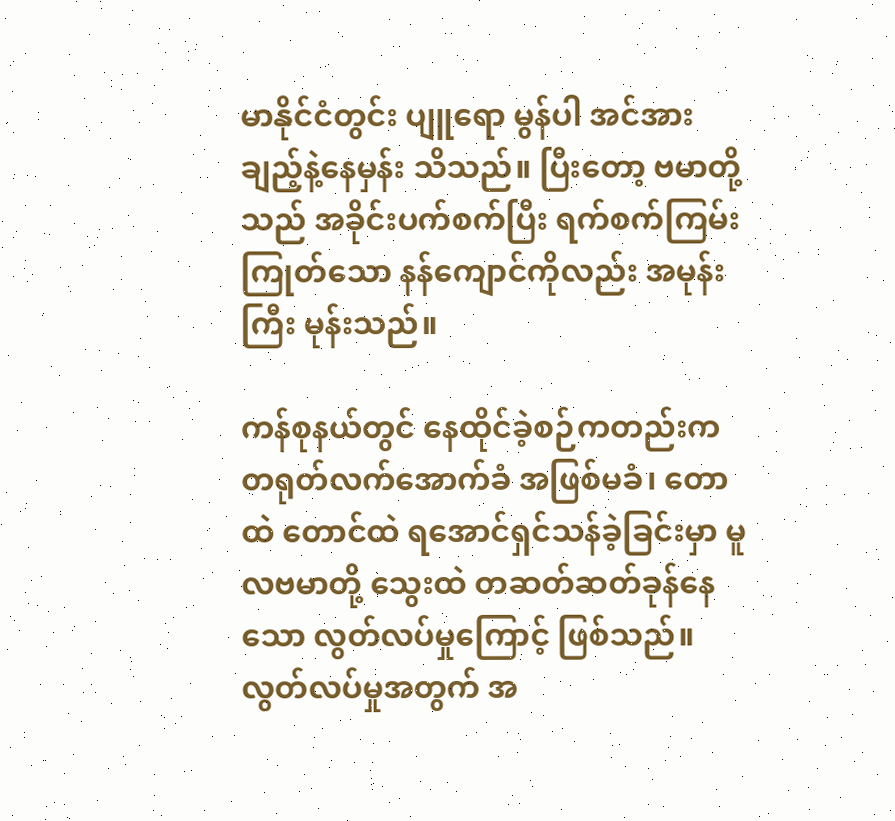မာနိုင်ငံတွင်း ပျူရော မွန်ပါ အင်အားချည့်နဲ့နေမှန်း သိသည်။ ပြီးတော့ ဗမာတို့သည် အခိုင်းပက်စက်ပြီး ရက်စက်ကြမ်းကြုတ်သော နန်ကျောင်ကိုလည်း အမုန်းကြီး မုန်းသည်။

ကန်စုနယ်တွင် နေထိုင်ခဲ့စဉ်ကတည်းက တရုတ်လက်အောက်ခံ အဖြစ်မခံ၊ တောထဲ တောင်ထဲ ရအောင်ရှင်သန်ခဲ့ခြင်းမှာ မူလဗမာတို့ သွေးထဲ တဆတ်ဆတ်ခုန်နေသော လွတ်လပ်မှုကြောင့် ဖြစ်သည်။ လွတ်လပ်မှုအတွက် အ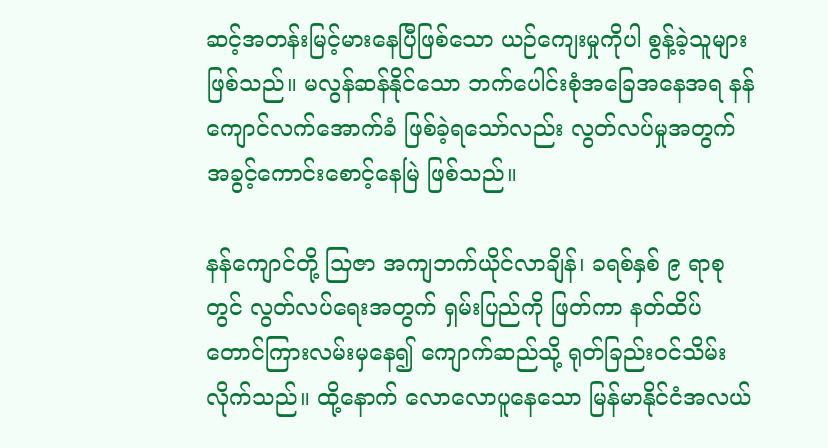ဆင့်အတန်းမြင့်မားနေပြီဖြစ်သော ယဉ်ကျေးမှုကိုပါ စွန့်ခဲ့သူများ ဖြစ်သည်။ မလွန်ဆန်နိုင်သော ဘက်ပေါင်းစုံအခြေအနေအရ နန်ကျောင်လက်အောက်ခံ ဖြစ်ခဲ့ရသော်လည်း လွတ်လပ်မှုအတွက် အခွင့်ကောင်းစောင့်နေမြဲ ဖြစ်သည်။

နန်ကျောင်တို့ သြဇာ အကျဘက်ယိုင်လာချိန်၊ ခရစ်နှစ် ၉ ရာစုတွင် လွတ်လပ်ရေးအတွက် ရှမ်းပြည်ကို ဖြတ်ကာ နတ်ထိပ်တောင်ကြားလမ်းမှနေ၍ ကျောက်ဆည်သို့ ရုတ်ခြည်းဝင်သိမ်းလိုက်သည်။ ထို့နောက် လောလောပူနေသော မြန်မာနိုင်ငံအလယ်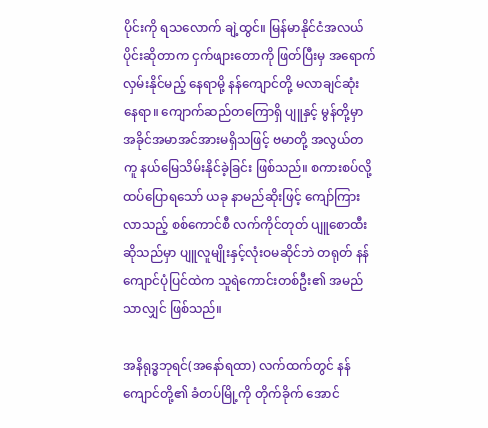ပိုင်းကို ရသလောက် ချဲ့ထွင်။ မြန်မာနိုင်ငံအလယ်ပိုင်းဆိုတာက ငှက်ဖျားတောကို ဖြတ်ပြီးမှ အရောက်လှမ်းနိုင်မည့် နေရာမို့ နန်ကျောင်တို့ မလာချင်ဆုံး နေရာ။ ကျောက်ဆည်တကြောရှိ ပျူနှင့် မွန်တို့မှာ အခိုင်အမာအင်အားမရှိသဖြင့် ဗမာတို့ အလွယ်တကူ နယ်မြေသိမ်းနိုင်ခဲ့ခြင်း ဖြစ်သည်။ စကားစပ်လို့ ထပ်ပြောရသော် ယခု နာမည်ဆိုးဖြင့် ကျော်ကြားလာသည့် စစ်ကောင်စီ လက်ကိုင်တုတ် ပျူစောထီး ဆိုသည်မှာ ပျူလူမျိုးနှင့်လုံးဝမဆိုင်ဘဲ တရုတ် နန်ကျောင်ပုံပြင်ထဲက သူရဲကောင်းတစ်ဦး၏ အမည်သာလျှင် ဖြစ်သည်။

အနိရုဒ္ဓဘုရင်(အနော်ရထာ) လက်ထက်တွင် နန်ကျောင်တို့၏ ခံတပ်မြို့ကို တိုက်ခိုက် အောင်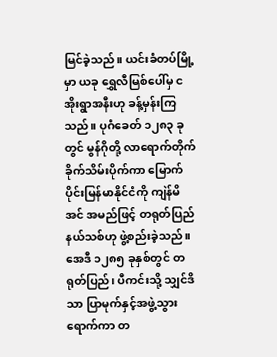မြင်ခဲ့သည်။ ယင်းခံတပ်မြို့မှာ ယခု ရွှေလီမြစ်ပေါ်မှ ငအိုးရွာအနီးဟု ခန့်မှန်းကြသည်။ ပုဂံခေတ် ၁၂၈၃ ခုတွင် မွန်ဂိုတို့ လာရောက်တိုက်ခိုက်သိမ်းပိုက်ကာ မြောက်ပိုင်းမြန်မာနိုင်ငံကို ကျဲန်မိအင် အမည်ဖြင့် တရုတ်ပြည်နယ်သစ်ဟု ဖွဲ့စည်းခဲ့သည်။ အေဒီ ၁၂၈၅ ခုနှစ်တွင် တရုတ်ပြည်၊ ပီကင်းသို့ သျှင်ဒိသာ ပြာမုက်နှင့်အဖွဲ့သွားရောက်ကာ တ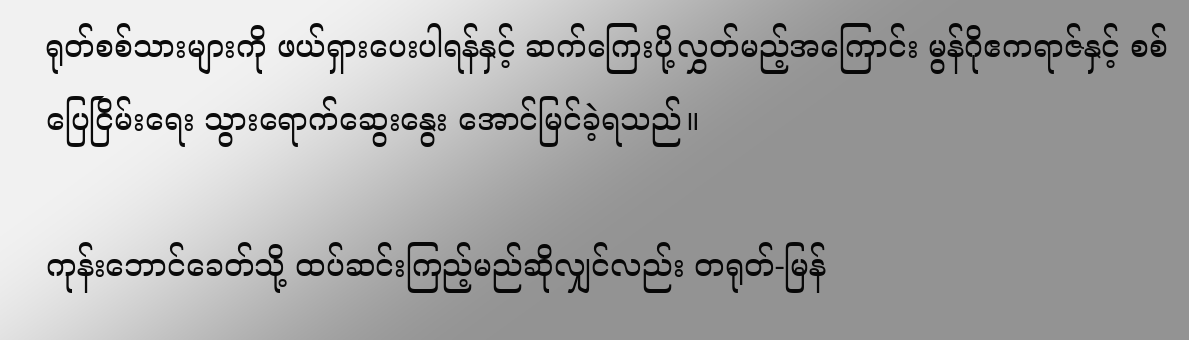ရုတ်စစ်သားများကို ဖယ်ရှားပေးပါရန်နှင့် ဆက်ကြေးပို့လွှတ်မည့်အကြောင်း မွန်ဂိုဧကရာဇ်နှင့် စစ်ပြေငြိမ်းရေး သွားရောက်ဆွေးနွေး အောင်မြင်ခဲ့ရသည်။

ကုန်းဘောင်ခေတ်သို့ ထပ်ဆင်းကြည့်မည်ဆိုလျှင်လည်း တရုတ်-မြန်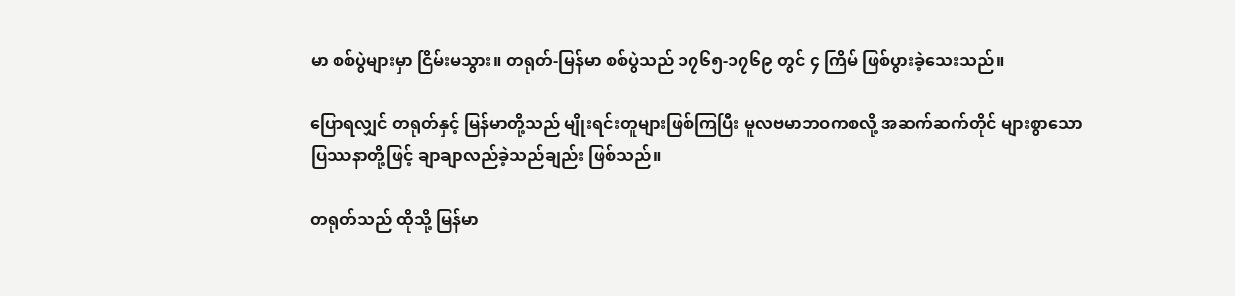မာ စစ်ပွဲများမှာ ငြိမ်းမသွား။ တရုတ်-မြန်မာ စစ်ပွဲသည် ၁၇၆၅-၁၇၆၉ တွင် ၄ ကြိမ် ဖြစ်ပွားခဲ့သေးသည်။

ပြောရလျှင် တရုတ်နှင့် မြန်မာတို့သည် မျိုးရင်းတူများဖြစ်ကြပြီး မူလဗမာဘဝကစလို့ အဆက်ဆက်တိုင် များစွာသော ပြဿနာတို့ဖြင့် ချာချာလည်ခဲ့သည်ချည်း ဖြစ်သည်။

တရုတ်သည် ထိုသို့ မြန်မာ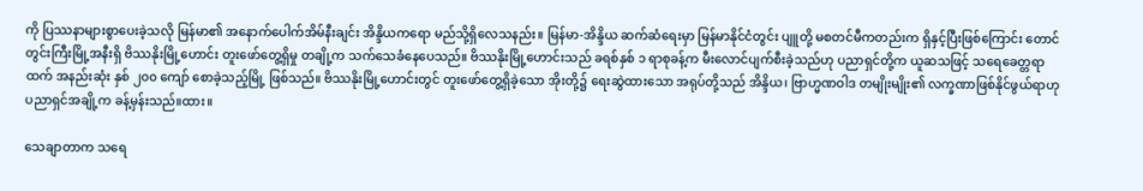ကို ပြဿနာများစွာပေးခဲ့သလို မြန်မာ၏ အနောက်ပေါက်အိမ်နီးချင်း အိန္ဒိယကရော မည်သို့ရှိလေသနည်း။ မြန်မာ-အိန္ဒိယ ဆက်ဆံရေးမှာ မြန်မာနိုင်ငံတွင်း ပျူတို့ မစတင်မီကတည်းက ရှိနှင့်ပြီးဖြစ်ကြောင်း တောင်တွင်းကြီးမြို့အနီးရှိ ဗိဿနိုးမြို့ဟောင်း တူးဖော်တွေ့ရှိမှု တချို့က သက်သေခံနေပေသည်။ ဗိဿနိုးမြို့ဟောင်းသည် ခရစ်နှစ် ၁ ရာစုခန့်က မီးလောင်ပျက်စီးခဲ့သည်ဟု ပညာရှင်တို့က ယူဆသဖြင့် သရေခေတ္တရာထက် အနည်းဆုံး နှစ် ၂၀၀ ကျော် စောခဲ့သည့်မြို့ ဖြစ်သည်။ ဗိဿနိုးမြို့ဟောင်းတွင် တူးဖော်တွေ့ရှိခဲ့သော အိုးတို့၌ ရေးဆွဲထားသော အရုပ်တို့သည် အိန္ဒိယ၊ ဗြာဟ္မဏဝါဒ တမျိုးမျိုး၏ လက္ခဏာဖြစ်နိုင်ဖွယ်ရာဟု ပညာရှင်အချို့က ခန့်မှန်းသည်။ထား။

သေချာတာက သရေ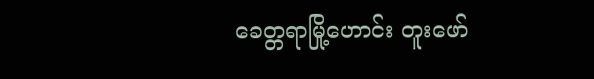ခေတ္တရာမြို့ဟောင်း တူးဖော်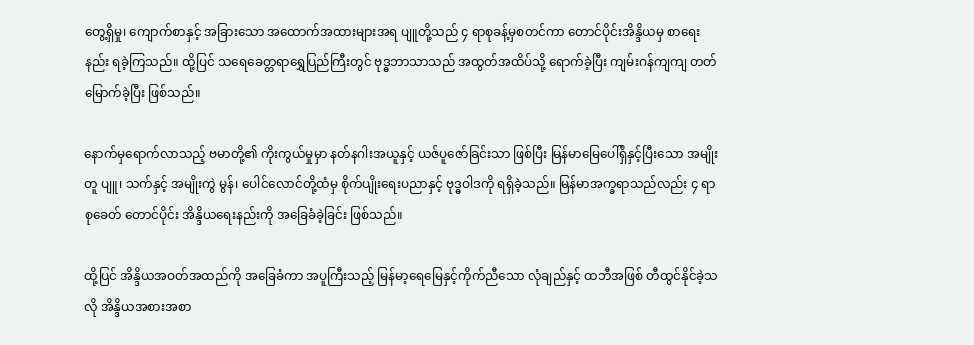တွေ့ရှိမှု၊ ကျောက်စာနှင့် အခြားသော အထောက်အထားများအရ ပျူတို့သည် ၄ ရာစုခန့်မှစတင်ကာ တောင်ပိုင်းအိန္ဒိယမှ စာရေးနည်း ရခဲ့ကြသည်။ ထို့ပြင် သရေခေတ္တရာရွှေပြည်ကြီးတွင် ဗုဒ္ဓဘာသာသည် အထွတ်အထိပ်သို့ ရောက်ခဲ့ပြီး ကျမ်းဂန်ကျကျ တတ်မြောက်ခဲ့ပြီး ဖြစ်သည်။

နောက်မှရောက်လာသည့် ဗမာတို့၏ ကိုးကွယ်မှုမှာ နတ်နဂါးအယူနှင့် ယဇ်ပူဇော်ခြင်းသာ ဖြစ်ပြီး မြန်မာမြေပေါ်ရှိနှင့်ပြီးသော အမျိုးတူ ပျူ၊ သက်နှင့် အမျိုးကွဲ မွန်၊ ပေါင်လောင်တို့ထံမှ စိုက်ပျိုးရေးပညာနှင့် ဗုဒ္ဓဝါဒကို ရရှိခဲ့သည်။ မြန်မာအက္ခရာသည်လည်း ၄ ရာစုခေတ် တောင်ပိုင်း အိန္ဒိယရေးနည်းကို အခြေခံခဲ့ခြင်း ဖြစ်သည်။

ထို့ပြင် အိန္ဒိယအဝတ်အထည်ကို အခြေခံကာ အပူကြီးသည့် မြန်မာ့ရေမြေနှင့်ကိုက်ညီသော လုံချည်နှင့် ထဘီအဖြစ် တီထွင်နိုင်ခဲ့သလို အိန္ဒိယအစားအစာ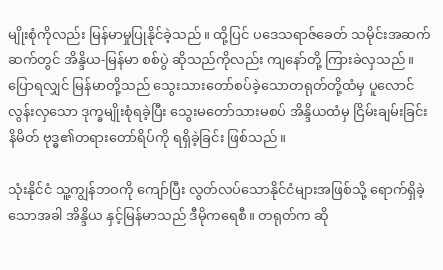မျိုးစုံကိုလည်း မြန်မာမှုပြုနိုင်ခဲ့သည်။ ထို့ပြင် ပဒေသရာဇ်ခေတ် သမိုင်းအဆက်ဆက်တွင် အိန္ဒိယ-မြန်မာ စစ်ပွဲ ဆိုသည်ကိုလည်း ကျနော်တို့ ကြားခဲလှသည်။ ပြောရလျှင် မြန်မာတို့သည် သွေးသားတော်စပ်ခဲ့သောတရုတ်တို့ထံမှ ပူလောင်လွန်းလှသော ဒုက္ခမျိုးစုံရခဲ့ပြီး သွေးမတော်သားမစပ် အိန္ဒိယထံမှ ငြိမ်းချမ်းခြင်းနိမိတ် ဗုဒ္ဓ၏တရားတော်ရိပ်ကို ရရှိခဲ့ခြင်း ဖြစ်သည်။

သုံးနိုင်ငံ သူ့ကျွန်ဘဝကို ကျော်ပြီး လွတ်လပ်သောနိုင်ငံများအဖြစ်သို့ ရောက်ရှိခဲ့သောအခါ အိန္ဒိယ နှင့်မြန်မာသည် ဒီမိုကရေစီ။ တရုတ်က ဆို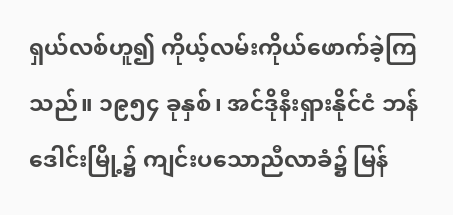ရှယ်လစ်ဟူ၍ ကိုယ့်လမ်းကိုယ်ဖောက်ခဲ့ကြသည်။ ၁၉၅၄ ခုနှစ်၊ အင်ဒိုနီးရှားနိုင်ငံ ဘန်ဒေါင်းမြို့၌ ကျင်းပသောညီလာခံ၌ မြန်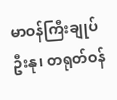မာဝန်ကြီးချုပ် ဦးနု၊ တရုတ်ဝန်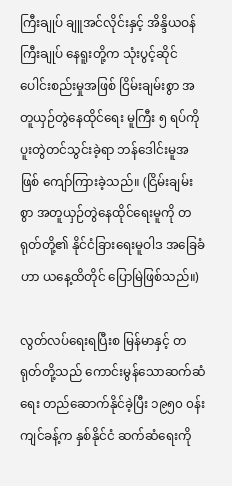ကြီးချုပ် ချူအင်လိုင်းနှင့် အိန္ဒိယဝန်ကြီးချုပ် နေရူးတို့က သုံးပွင့်ဆိုင်ပေါင်းစည်းမှုအဖြစ် ငြိမ်းချမ်းစွာ အတူယှဉ်တွဲနေထိုင်ရေး မူကြီး ၅ ရပ်ကို ပူးတွဲတင်သွင်းခဲ့ရာ ဘန်ဒေါင်းမူအဖြစ် ကျော်ကြားခဲ့သည်။ (ငြိမ်းချမ်းစွာ အတူယှဉ်တွဲနေထိုင်ရေးမူကို တရုတ်တို့၏ နိုင်ငံခြားရေးမူဝါဒ အခြေခံဟာ ယနေ့ထိတိုင် ပြောမြဲဖြစ်သည်။)

လွတ်လပ်ရေးရပြီးစ မြန်မာနှင့် တရုတ်တို့သည် ကောင်းမွန်သောဆက်ဆံရေး တည်ဆောက်နိုင်ခဲ့ပြီး ၁၉၅၀ ၀န်းကျင်ခန့်က နှစ်နိုင်ငံ ဆက်ဆံရေးကို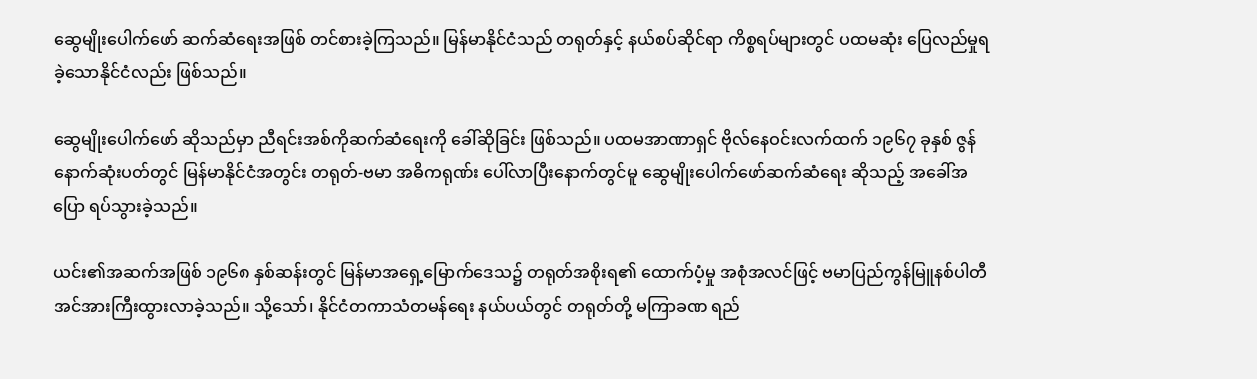ဆွေမျိုးပေါက်ဖော် ဆက်ဆံရေးအဖြစ် တင်စားခဲ့ကြသည်။ မြန်မာနိုင်ငံသည် တရုတ်နှင့် နယ်စပ်ဆိုင်ရာ ကိစ္စရပ်များတွင် ပထမဆုံး ပြေလည်မှုရခဲ့သောနိုင်ငံလည်း ဖြစ်သည်။

ဆွေမျိုးပေါက်ဖော် ဆိုသည်မှာ ညီရင်းအစ်ကိုဆက်ဆံရေးကို ခေါ်ဆိုခြင်း ဖြစ်သည်။ ပထမအာဏာရှင် ဗိုလ်နေဝင်းလက်ထက် ၁၉၆၇ ခုနှစ် ဇွန်နောက်ဆုံးပတ်တွင် မြန်မာနိုင်ငံအတွင်း တရုတ်-ဗမာ အဓိကရုဏ်း ပေါ်လာပြီးနောက်တွင်မူ ဆွေမျိုးပေါက်ဖော်ဆက်ဆံရေး ဆိုသည့် အခေါ်အပြော ရပ်သွားခဲ့သည်။

ယင်း၏အဆက်အဖြစ် ၁၉၆၈ နှစ်ဆန်းတွင် မြန်မာအရှေ့မြောက်ဒေသ၌ တရုတ်အစိုးရ၏ ထောက်ပံ့မှု အစုံအလင်ဖြင့် ဗမာပြည်ကွန်မြူနစ်ပါတီ အင်အားကြီးထွားလာခဲ့သည်။ သို့သော်၊ နိုင်ငံတကာသံတမန်ရေး နယ်ပယ်တွင် တရုတ်တို့ မကြာခဏ ရည်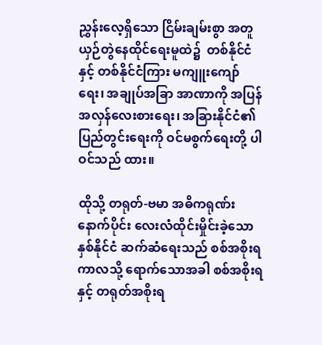ညွှန်းလေ့ရှိသော ငြိမ်းချမ်းစွာ အတူယှဉ်တွဲနေထိုင်ရေးမူထဲ၌  တစ်နိုင်ငံနှင့် တစ်နိုင်ငံကြား မကျူးကျော်ရေး၊ အချုပ်အခြာ အာဏာကို အပြန်အလှန်လေးစားရေး၊ အခြားနိုင်ငံ၏ ပြည်တွင်းရေးကို ဝင်မစွက်ရေးတို့ ပါဝင်သည် ထား။

ထိုသို့ တရုတ်-ဗမာ အဓိကရုဏ်းနောက်ပိုင်း လေးလံထိုင်းမှိုင်းခဲ့သော နှစ်နိုင်ငံ ဆက်ဆံရေးသည် စစ်အစိုးရကာလသို့ ရောက်သောအခါ စစ်အစိုးရနှင့် တရုတ်အစိုးရ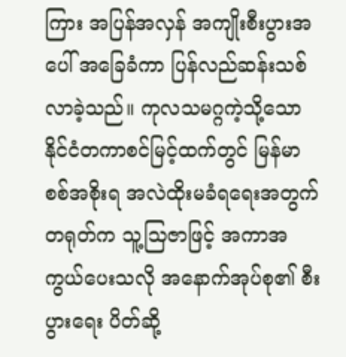ကြား အပြန်အလှန် အကျိုးစီးပွားအပေါ် အခြေခံကာ ပြန်လည်ဆန်းသစ်လာခဲ့သည်။ ကုလသမဂ္ဂကဲ့သို့သော နိုင်ငံတကာစင်မြင့်ထက်တွင် မြန်မာစစ်အစိုးရ အလဲထိုးမခံရရေးအတွက် တရုတ်က သူ့သြဇာဖြင့် အကာအကွယ်ပေးသလို အနောက်အုပ်စု၏ စီးပွားရေး ပိတ်ဆို့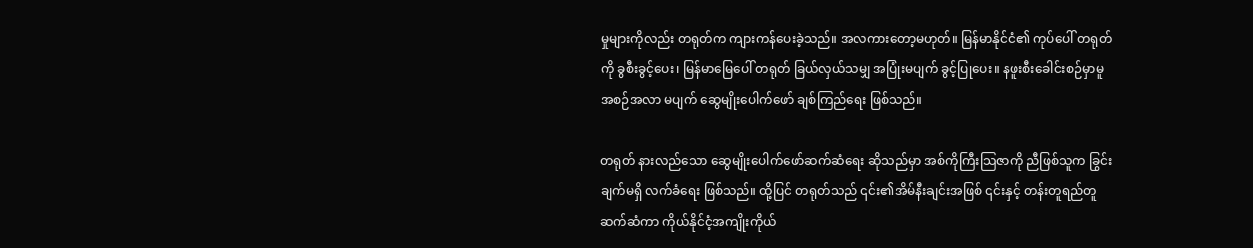မှုများကိုလည်း တရုတ်က ကျားကန်ပေးခဲ့သည်။ အလကားတော့မဟုတ်။ မြန်မာနိုင်ငံ၏ ကုပ်ပေါ် တရုတ်ကို ခွစီးခွင့်ပေး၊ မြန်မာမြေပေါ် တရုတ် ခြယ်လှယ်သမျှ အပြုံးမပျက် ခွင့်ပြုပေး။ နဖူးစီးခေါင်းစဉ်မှာမူ အစဉ်အလာ မပျက် ဆွေမျိုးပေါက်ဖော် ချစ်ကြည်ရေး ဖြစ်သည်။

တရုတ် နားလည်သော ဆွေမျိုးပေါက်ဖော်ဆက်ဆံရေး ဆိုသည်မှာ အစ်ကိုကြီးသြဇာကို ညီဖြစ်သူက ခြွင်းချက်မရှိ လက်ခံရေး ဖြစ်သည်။ ထို့ပြင် တရုတ်သည် ၎င်း၏အိမ်နီးချင်းအဖြစ် ၎င်းနှင့် တန်းတူရည်တူ ဆက်ဆံကာ ကိုယ်နိုင်ငံ့အကျိုးကိုယ်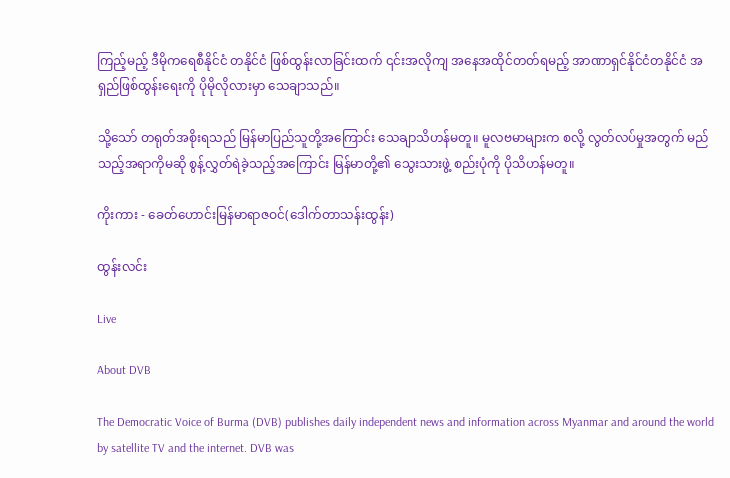ကြည့်မည့် ဒီမိုကရေစီနိုင်ငံ တနိုင်ငံ ဖြစ်ထွန်းလာခြင်းထက် ၎င်းအလိုကျ အနေအထိုင်တတ်ရမည့် အာဏာရှင်နိုင်ငံတနိုင်ငံ အရှည်ဖြစ်ထွန်းရေးကို ပိုမိုလိုလားမှာ သေချာသည်။

သို့သော် တရုတ်အစိုးရသည် မြန်မာပြည်သူတို့အကြောင်း သေချာသိဟန်မတူ။ မူလဗမာများက စလို့ လွတ်လပ်မှုအတွက် မည်သည့်အရာကိုမဆို စွန့်လွှတ်ရဲခဲ့သည့်အကြောင်း မြန်မာတို့၏ သွေးသားဖွဲ့ စည်းပုံကို ပိုသိဟန်မတူ။

ကိုးကား - ခေတ်ဟောင်းမြန်မာရာဇဝင်(ဒေါက်တာသန်းထွန်း)

ထွန်းလင်း

Live

About DVB

The Democratic Voice of Burma (DVB) publishes daily independent news and information across Myanmar and around the world by satellite TV and the internet. DVB was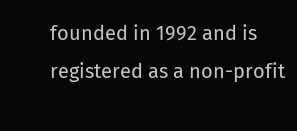founded in 1992 and is registered as a non-profit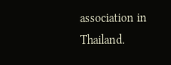association in Thailand.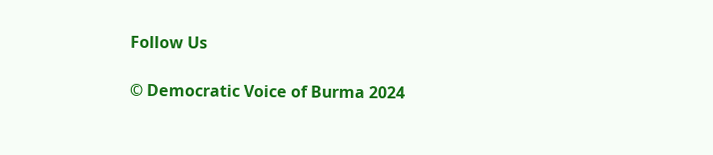Follow Us

© Democratic Voice of Burma 2024